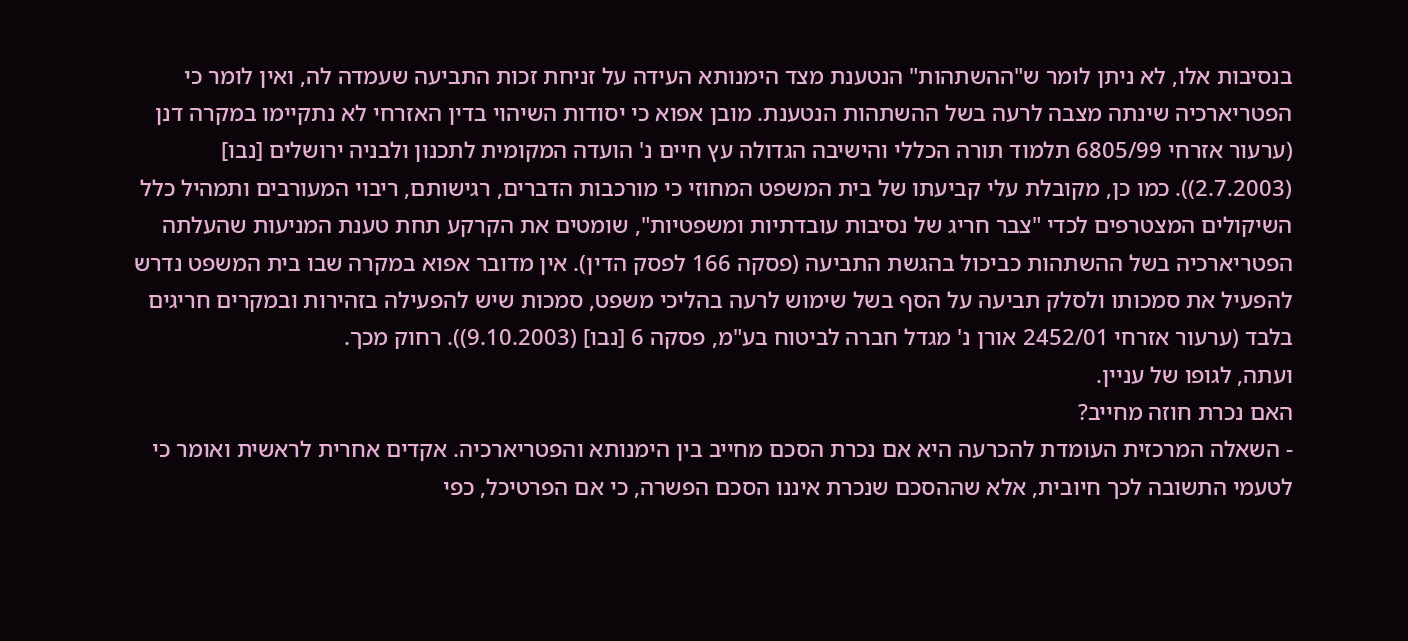בנסיבות אלו, לא ניתן לומר ש"ההשתהות" הנטענת מצד הימנותא העידה על זניחת זכות התביעה שעמדה לה, ואין לומר כי הפטריארכיה שינתה מצבה לרעה בשל ההשתהות הנטענת. מובן אפוא כי יסודות השיהוי בדין האזרחי לא נתקיימו במקרה דנן (ערעור אזרחי 6805/99 תלמוד תורה הכללי והישיבה הגדולה עץ חיים נ' הועדה המקומית לתכנון ולבניה ירושלים [נבו] (2.7.2003)). כמו כן, מקובלת עלי קביעתו של בית המשפט המחוזי כי מורכבות הדברים, רגישותם, ריבוי המעורבים ותמהיל כלל השיקולים המצטרפים לכדי "צבר חריג של נסיבות עובדתיות ומשפטיות", שומטים את הקרקע תחת טענת המניעות שהעלתה הפטריארכיה בשל ההשתהות כביכול בהגשת התביעה (פסקה 166 לפסק הדין). אין מדובר אפוא במקרה שבו בית המשפט נדרש להפעיל את סמכותו ולסלק תביעה על הסף בשל שימוש לרעה בהליכי משפט, סמכות שיש להפעילה בזהירות ובמקרים חריגים בלבד (ערעור אזרחי 2452/01 אורן נ' מגדל חברה לביטוח בע"מ, פסקה 6 [נבו] (9.10.2003)). רחוק מכך.
ועתה, לגופו של עניין.
האם נכרת חוזה מחייב?
- השאלה המרכזית העומדת להכרעה היא אם נכרת הסכם מחייב בין הימנותא והפטריארכיה. אקדים אחרית לראשית ואומר כי לטעמי התשובה לכך חיובית, אלא שההסכם שנכרת איננו הסכם הפשרה, כי אם הפרטיכל, כפי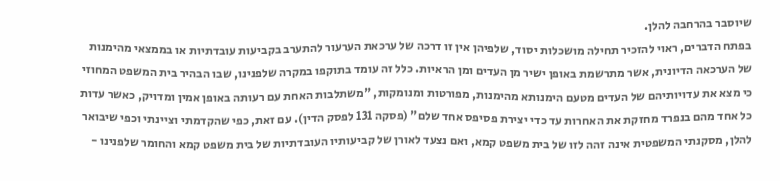שיוסבר בהרחבה להלן.
בפתח הדברים, ראוי להזכיר תחילה מושכלות יסוד, שלפיהן אין זו דרכה של ערכאת הערעור להתערב בקביעות עובדתיות או בממצאי מהימנות של הערכאה הדיונית, אשר מתרשמת באופן ישיר מן העדים ומן הראיות. כלל זה עומד בתוקפו במקרה שלפנינו, שבו הבהיר בית המשפט המחוזי כי מצא את עדויותיהם של העדים מטעם הימנותא מהימנות, מפורטות ומנומקות, "משתלבות האחת עם רעותה באופן אמין ומדויק, כאשר עדות כל אחד מהם בנפרד מחזקת את האחרות עד כדי יצירת פסיפס אחד שלם" (פסקה 131 לפסק הדין). עם זאת, כפי שהקדמתי וציינתי וכפי שיבואר להלן, מסקנתי המשפטית אינה זהה לזו של בית משפט קמא, ואם נצעד לאורן של קביעותיו העובדתיות של בית משפט קמא והחומר שלפנינו -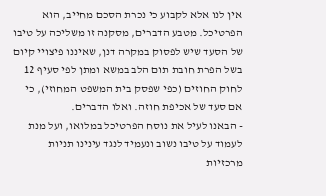אין לנו אלא לקבוע כי נכרת הסכם מחייב, הוא הפרטיכל. מטבע הדברים, מסקנה זו משליכה על טיבו של הסעד שיש לפסוק במקרה דנן, שאיננו פיצויי קיום בשל הפרת חובת תום הלב במשא ומתן לפי סעיף 12 לחוק החוזים (כפי שפסק בית המשפט המחוזי), כי אם סעד של אכיפת חוזה. ואלו הדברים.
- הבאנו לעיל את נוסח הפרטיכל במלואו, ועל מנת לעמוד על טיבו נשוב ונעמיד לנגד עינינו תניות מרכזיות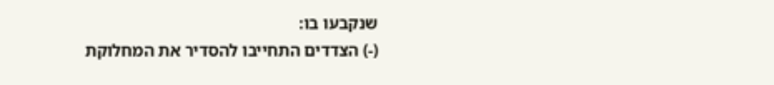שנקבעו בו:
(-) הצדדים התחייבו להסדיר את המחלוקת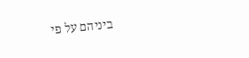ביניהם על פי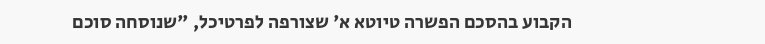הקבוע בהסכם הפשרה טיוטא א' שצורפה לפרטיכל, "שנוסחה סוכם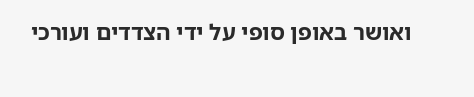ואושר באופן סופי על ידי הצדדים ועורכי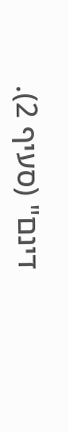דינם" (סעיף 2).